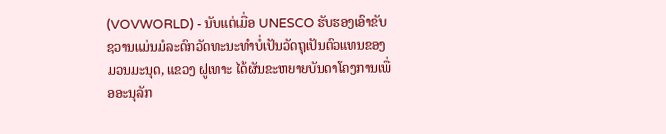(VOVWORLD) - ນັບແຕ່ເມື່ອ UNESCO ຮັບຮອງເອົາຂັບຊວານແມ່ນມໍລະດົກວັດທະນະທຳບໍ່ເປັນວັດຖຸເປັນຕົວແທນຂອງມວນມະນຸດ, ແຂວງ ຝູເທາະ ໄດ້ຜັນຂະຫຍາຍບັນດາໂຄງການເພື່ອອະນຸລັກ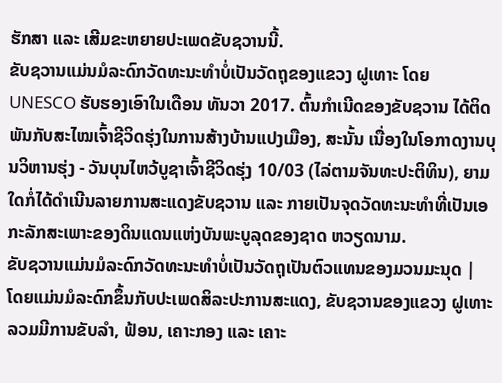ຮັກສາ ແລະ ເສີມຂະຫຍາຍປະເພດຂັບຊວານນີ້.
ຂັບຊວານແມ່ນມໍລະດົກວັດທະນະທຳບໍ່ເປັນວັດຖຸຂອງແຂວງ ຝູເທາະ ໂດຍ UNESCO ຮັບຮອງເອົາໃນເດືອນ ທັນວາ 2017. ຕົ້ນກຳເນີດຂອງຂັບຊວານ ໄດ້ຕິດພັນກັບສະໄໝເຈົ້າຊີວິດຮຸ່ງໃນການສ້າງບ້ານແປງເມືອງ, ສະນັ້ນ ເນື່ອງໃນໂອກາດງານບຸນວິຫານຮຸ່ງ - ວັນບຸນໄຫວ້ບູຊາເຈົ້າຊີວິດຮຸ່ງ 10/03 (ໄລ່ຕາມຈັນທະປະຕິທິນ), ຍາມໃດກໍ່ໄດ້ດຳເນີນລາຍການສະແດງຂັບຊວານ ແລະ ກາຍເປັນຈຸດວັດທະນະທຳທີ່ເປັນເອກະລັກສະເພາະຂອງດິນແດນແຫ່ງບັນພະບູລຸດຂອງຊາດ ຫວຽດນາມ.
ຂັບຊວານແມ່ນມໍລະດົກວັດທະນະທຳບໍ່ເປັນວັດຖຸເປັນຕົວແທນຂອງມວນມະນຸດ |
ໂດຍແມ່ນມໍລະດົກຂຶ້ນກັບປະເພດສິລະປະການສະແດງ, ຂັບຊວານຂອງແຂວງ ຝູເທາະ ລວມມີການຂັບລຳ, ຟ້ອນ, ເຄາະກອງ ແລະ ເຄາະ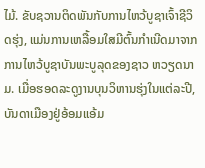ໄມ້. ຂັບຊວານຕິດພັນກັບການໄຫວ້ບູຊາເຈົ້າຊີວິດຮຸ່ງ, ແມ່ນການເຫລື້ອມໃສມີຕົ້ນກຳເນີດມາຈາກການໄຫວ້ບູຊາບັນພະບູລຸດຂອງຊາວ ຫວຽດນາມ. ເມື່ອຮອດລະດູງານບຸນວິຫານຮຸ່ງໃນແຕ່ລະປີ, ບັນດາເມືອງຢູ່ອ້ອມແອ້ມ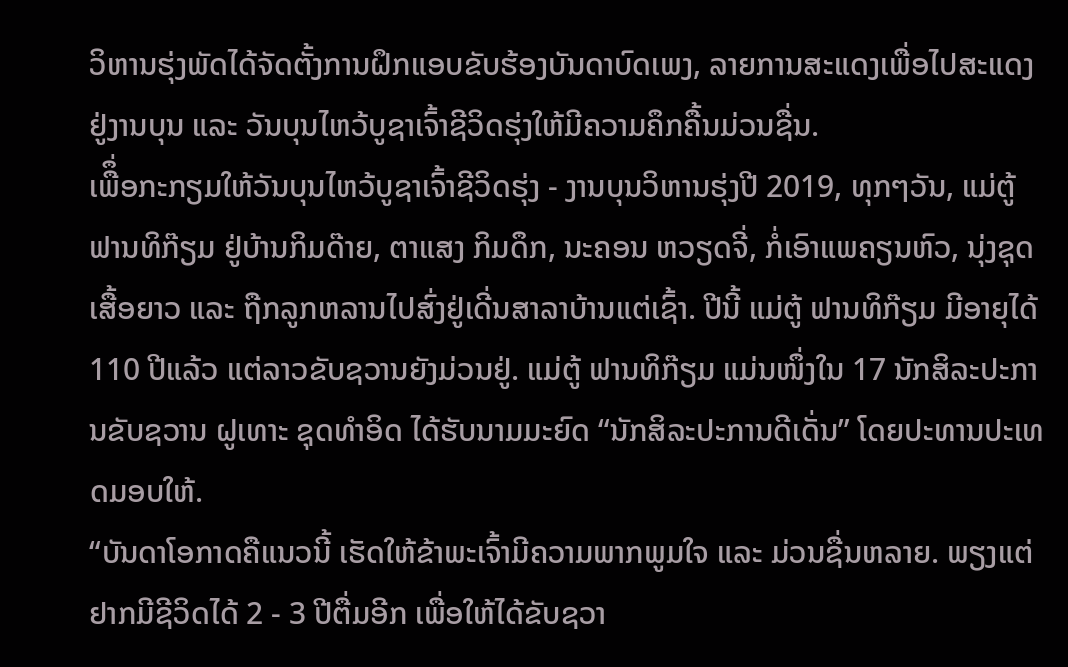ວິຫານຮຸ່ງພັດໄດ້ຈັດຕັ້ງການຝຶກແອບຂັບຮ້ອງບັນດາບົດເພງ, ລາຍການສະແດງເພື່ອໄປສະແດງຢູ່ງານບຸນ ແລະ ວັນບຸນໄຫວ້ບູຊາເຈົ້າຊີວິດຮຸ່ງໃຫ້ມີຄວາມຄຶກຄື້ນມ່ວນຊື່ນ.
ເພືຶ່ອກະກຽມໃຫ້ວັນບຸນໄຫວ້ບູຊາເຈົ້າຊີວິດຮຸ່ງ - ງານບຸນວິຫານຮຸ່ງປີ 2019, ທຸກໆວັນ, ແມ່ຕູ້ ຟານທິກ໊ຽມ ຢູ່ບ້ານກິມດ໊າຍ, ຕາແສງ ກິມດຶກ, ນະຄອນ ຫວຽດຈີ່, ກໍ່ເອົາແພຄຽນຫົວ, ນຸ່ງຊຸດເສື້ອຍາວ ແລະ ຖືກລູກຫລານໄປສົ່ງຢູ່ເດີ່ນສາລາບ້ານແຕ່ເຊົ້າ. ປີນີ້ ແມ່ຕູ້ ຟານທິກ໊ຽມ ມີອາຍຸໄດ້ 110 ປີແລ້ວ ແຕ່ລາວຂັບຊວານຍັງມ່ວນຢູ່. ແມ່ຕູ້ ຟານທິກ໊ຽມ ແມ່ນໜຶ່ງໃນ 17 ນັກສິລະປະການຂັບຊວານ ຝູເທາະ ຊຸດທຳອິດ ໄດ້ຮັບນາມມະຍົດ “ນັກສິລະປະການດີເດັ່ນ” ໂດຍປະທານປະເທດມອບໃຫ້.
“ບັນດາໂອກາດຄືແນວນີ້ ເຮັດໃຫ້ຂ້າພະເຈົ້າມີຄວາມພາກພູມໃຈ ແລະ ມ່ວນຊື່ນຫລາຍ. ພຽງແຕ່ຢາກມີຊີວິດໄດ້ 2 - 3 ປີຕື່ມອີກ ເພື່ອໃຫ້ໄດ້ຂັບຊວາ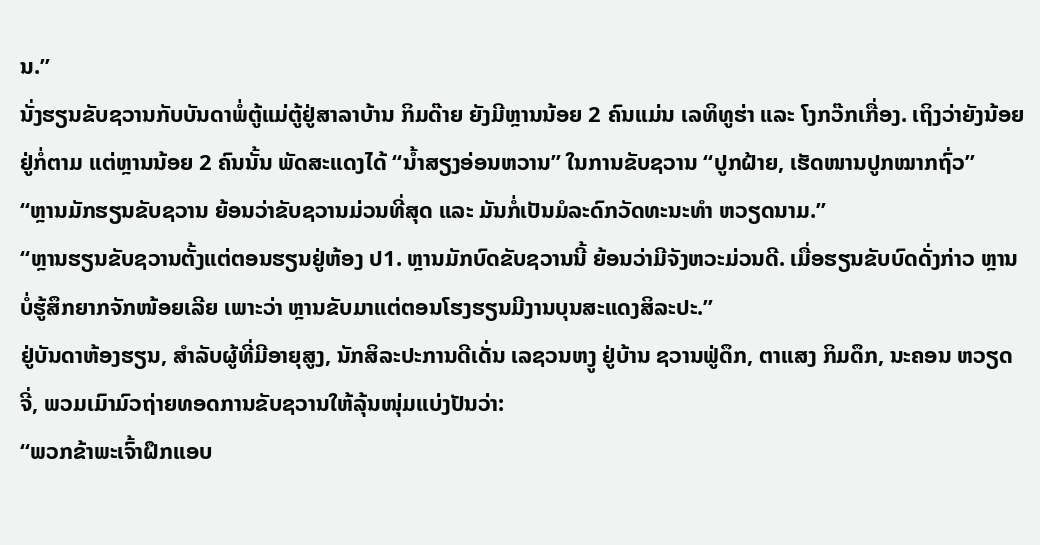ນ.”
ນັ່ງຮຽນຂັບຊວານກັບບັນດາພໍ່ຕູ້ແມ່ຕູ້ຢູ່ສາລາບ້ານ ກິມດ໊າຍ ຍັງມີຫຼານນ້ອຍ 2 ຄົນແມ່ນ ເລທິທູຮ່າ ແລະ ໂງກວ໊ກເກື່ອງ. ເຖິງວ່າຍັງນ້ອຍຢູ່ກໍ່ຕາມ ແຕ່ຫຼານນ້ອຍ 2 ຄົນນັ້ນ ພັດສະແດງໄດ້ “ນ້ຳສຽງອ່ອນຫວານ” ໃນການຂັບຊວານ “ປູກຝ້າຍ, ເຮັດໜານປູກໝາກຖົ່ວ”
“ຫຼານມັກຮຽນຂັບຊວານ ຍ້ອນວ່າຂັບຊວານມ່ວນທີ່ສຸດ ແລະ ມັນກໍ່ເປັນມໍລະດົກວັດທະນະທຳ ຫວຽດນາມ.”
“ຫຼານຮຽນຂັບຊວານຕັ້ງແຕ່ຕອນຮຽນຢູ່ຫ້ອງ ປ1. ຫຼານມັກບົດຂັບຊວານນີ້ ຍ້ອນວ່າມີຈັງຫວະມ່ວນດີ. ເມື່ອຮຽນຂັບບົດດັ່ງກ່າວ ຫຼານບໍ່ຮູ້ສຶກຍາກຈັກໜ້ອຍເລີຍ ເພາະວ່າ ຫຼານຂັບມາແຕ່ຕອນໂຮງຮຽນມີງານບຸນສະແດງສິລະປະ.”
ຢູ່ບັນດາຫ້ອງຮຽນ, ສຳລັບຜູ້ທີ່ມີອາຍຸສູງ, ນັກສິລະປະການດີເດັ່ນ ເລຊວນຫງູ ຢູ່ບ້ານ ຊວານຟູ່ດຶກ, ຕາແສງ ກິມດຶກ, ນະຄອນ ຫວຽດຈີ່, ພວມເມົາມົວຖ່າຍທອດການຂັບຊວານໃຫ້ລຸ້ນໜຸ່ມແບ່ງປັນວ່າ:
“ພວກຂ້າພະເຈົ້າຝຶກແອບ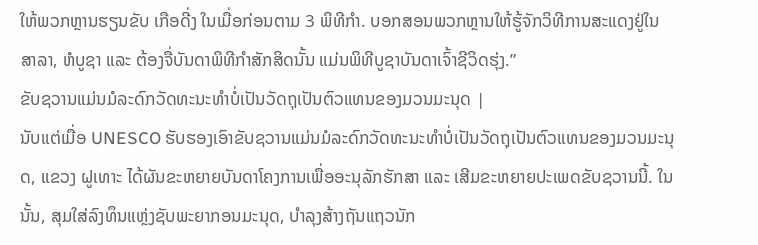ໃຫ້ພວກຫຼານຮຽນຂັບ ເກືອດີ່ງ ໃນເມື່ອກ່ອນຕາມ 3 ພິທີກຳ. ບອກສອນພວກຫຼານໃຫ້ຮູ້ຈັກວິທີການສະແດງຢູ່ໃນສາລາ, ຫໍບູຊາ ແລະ ຕ້ອງຈື່ບັນດາພິທີກຳສັກສິດນັ້ນ ແມ່ນພິທີບູຊາບັນດາເຈົ້າຊີວິດຮຸ່ງ.”
ຂັບຊວານແມ່ນມໍລະດົກວັດທະນະທຳບໍ່ເປັນວັດຖຸເປັນຕົວແທນຂອງມວນມະນຸດ |
ນັບແຕ່ເມື່ອ UNESCO ຮັບຮອງເອົາຂັບຊວານແມ່ນມໍລະດົກວັດທະນະທຳບໍ່ເປັນວັດຖຸເປັນຕົວແທນຂອງມວນມະນຸດ, ແຂວງ ຝູເທາະ ໄດ້ຜັນຂະຫຍາຍບັນດາໂຄງການເພື່ອອະນຸລັກຮັກສາ ແລະ ເສີມຂະຫຍາຍປະເພດຂັບຊວານນີ້. ໃນນັ້ນ, ສຸມໃສ່ລົງທຶນແຫຼ່ງຊັບພະຍາກອນມະນຸດ, ບຳລຸງສ້າງຖັນແຖວນັກ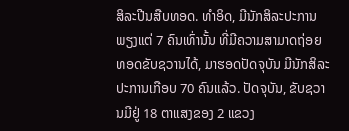ສິລະປີນສືບທອດ. ທຳອິດ, ມີນັກສິລະປະການພຽງແຕ່ 7 ຄົນເທົ່ານັ້ນ ທີ່ມີຄວາມສາມາດຖ່ອຍທອດຂັບຊວານໄດ້, ມາຮອດປັດຈຸບັນ ມີນັກສິລະປະການເກືອບ 70 ຄົນແລ້ວ. ປັດຈຸບັນ, ຂັບຊວານມີຢູ່ 18 ຕາແສງຂອງ 2 ແຂວງ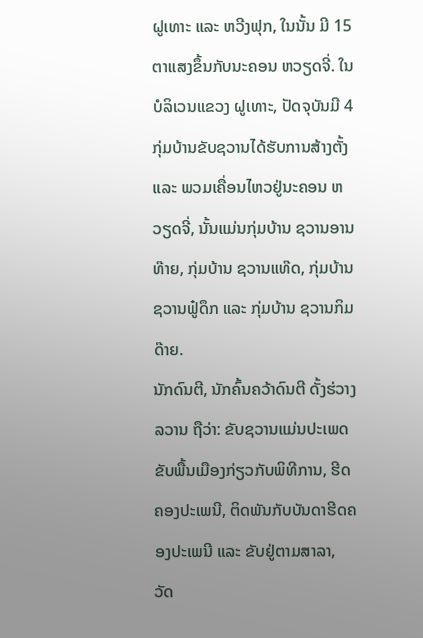ຝູເທາະ ແລະ ຫວີງຟຸກ, ໃນນັ້ນ ມີ 15 ຕາແສງຂຶ້ນກັບນະຄອນ ຫວຽດຈີ່. ໃນບໍລິເວນແຂວງ ຝູເທາະ, ປັດຈຸບັນມີ 4 ກຸ່ມບ້ານຂັບຊວານໄດ້ຮັບການສ້າງຕັ້ງ ແລະ ພວມເຄື່ອນໄຫວຢູ່ນະຄອນ ຫວຽດຈີ່, ນັ້ນແມ່ນກຸ່ມບ້ານ ຊວານອານທ໊າຍ, ກຸ່ມບ້ານ ຊວານແທ໊ດ, ກຸ່ມບ້ານ ຊວານຟູ໋ດຶກ ແລະ ກຸ່ມບ້ານ ຊວານກິມດ໊າຍ.
ນັກດົນຕີ, ນັກຄົ້ນຄວ້າດົນຕີ ດັ້ງຮ່ວາງລວານ ຖືວ່າ: ຂັບຊວານແມ່ນປະເພດຂັບພື້ນເມືອງກ່ຽວກັບພິທີການ, ຮີດຄອງປະເພນີ, ຕິດພັນກັບບັນດາຮີດຄອງປະເພນີ ແລະ ຂັບຢູ່ຕາມສາລາ, ວັດ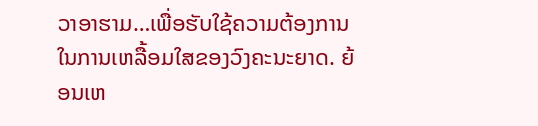ວາອາຮາມ…ເພື່ອຮັບໃຊ້ຄວາມຕ້ອງການໃນການເຫລື້ອມໃສຂອງວົງຄະນະຍາດ. ຍ້ອນເຫ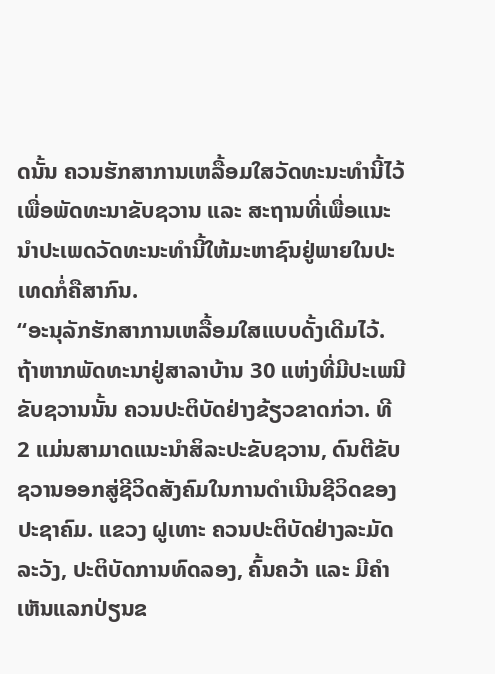ດນັ້ນ ຄວນຮັກສາການເຫລື້ອມໃສວັດທະນະທຳນີ້ໄວ້ ເພື່ອພັດທະນາຂັບຊວານ ແລະ ສະຖານທີ່ເພື່ອແນະນຳປະເພດວັດທະນະທຳນີ້ໃຫ້ມະຫາຊົນຢູ່ພາຍໃນປະເທດກໍ່ຄືສາກົນ.
“ອະນຸລັກຮັກສາການເຫລື້ອມໃສແບບດັ້ງເດີມໄວ້. ຖ້າຫາກພັດທະນາຢູ່ສາລາບ້ານ 30 ແຫ່ງທີ່ມີປະເພນີຂັບຊວານນັ້ນ ຄວນປະຕິບັດຢ່າງຂ້ຽວຂາດກ່ວາ. ທີ 2 ແມ່ນສາມາດແນະນຳສິລະປະຂັບຊວານ, ດົນຕີຂັບຊວານອອກສູ່ຊີວິດສັງຄົມໃນການດຳເນີນຊີວິດຂອງປະຊາຄົມ. ແຂວງ ຝູເທາະ ຄວນປະຕິບັດຢ່າງລະມັດລະວັງ, ປະຕິບັດການທົດລອງ, ຄົ້ນຄວ້າ ແລະ ມີຄຳເຫັນແລກປ່ຽນຂ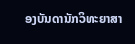ອງບັນດານັກວິທະຍາສາ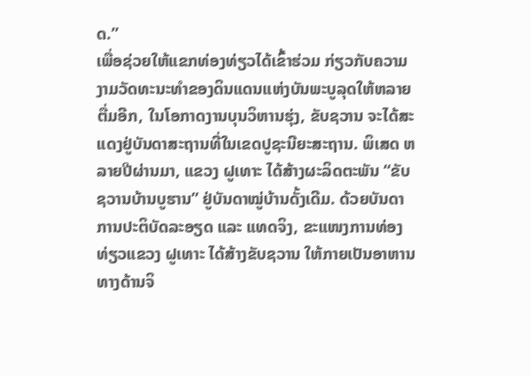ດ.”
ເພື່ອຊ່ວຍໃຫ້ແຂກທ່ອງທ່ຽວໄດ້ເຂົ້າຮ່ວມ ກ່ຽວກັບຄວາມງາມວັດທະນະທຳຂອງດິນແດນແຫ່ງບັນພະບູລຸດໃຫ້ຫລາຍຕື່ມອີກ, ໃນໂອກາດງານບຸນວິຫານຮຸ່ງ, ຂັບຊວານ ຈະໄດ້ສະແດງຢູ່ບັນດາສະຖານທີ່ໃນເຂດປູຊະນີຍະສະຖານ. ພິເສດ ຫລາຍປີຜ່ານມາ, ແຂວງ ຝູເທາະ ໄດ້ສ້າງຜະລິດຕະພັນ “ຂັບຊວານບ້ານບູຮານ” ຢູ່ບັນດາໝູ່ບ້ານດັ້ງເດີມ. ດ້ວຍບັນດາການປະຕິບັດລະອຽດ ແລະ ແທດຈິງ, ຂະແໜງການທ່ອງທ່ຽວແຂວງ ຝູເທາະ ໄດ້ສ້າງຂັບຊວານ ໃຫ້ກາຍເປັນອາຫານທາງດ້ານຈິ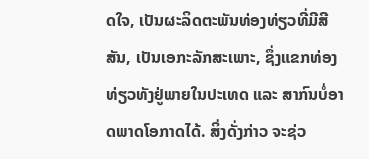ດໃຈ, ເປັນຜະລິດຕະພັນທ່ອງທ່ຽວທີ່ມີສີສັນ, ເປັນເອກະລັກສະເພາະ, ຊຶ່ງແຂກທ່ອງທ່ຽວທັງຢູ່ພາຍໃນປະເທດ ແລະ ສາກົນບໍ່ອາດພາດໂອກາດໄດ້. ສິ່ງດັ່ງກ່າວ ຈະຊ່ວ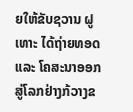ຍໃຫ້ຂັບຊວານ ຝູເທາະ ໄດ້ຖ່າຍທອດ ແລະ ໂຄສະນາອອກສູ່ໂລກຢ່າງກ້ວາງຂ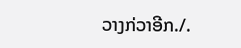ວາງກ່ວາອີກ./.